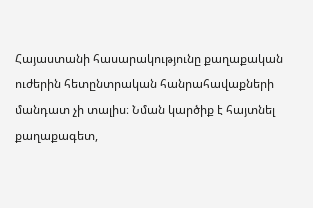Հայաստանի հասարակությունը քաղաքական ուժերին հետընտրական հանրահավաքների մանդատ չի տալիս։ Նման կարծիք է հայտնել քաղաքագետ,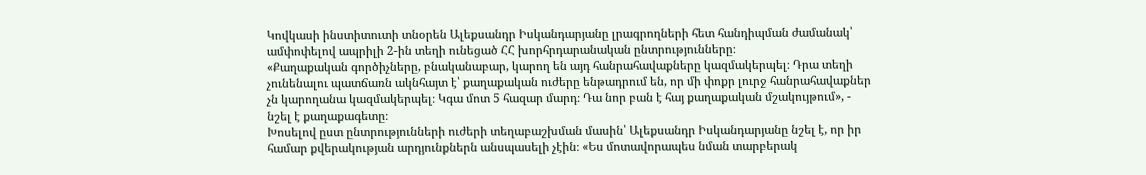Կովկասի ինստիտուտի տնօրեն Ալեքսանդր Իսկանդարյանը լրագրողների հետ հանդիպման ժամանակ՝ ամփոփելով ապրիլի 2-ին տեղի ունեցած ՀՀ խորհրդարանական ընտրությունները։
«Քաղաքական գործիչները, բնականաբար, կարող են այդ հանրահավաքները կազմակերպել։ Դրա տեղի չունենալու պատճառն ակնհայտ է՝ քաղաքական ուժերը ենթադրում են, որ մի փոքր լուրջ հանրահավաքներ չն կարողանա կազմակերպել։ Կգա մոտ 5 հազար մարդ։ Դա նոր բան է հայ քաղաքական մշակույթում», - նշել է քաղաքագետը։
Խոսելով ըստ ընտրությունների ուժերի տեղաբաշխման մասին՝ Ալեքսանդր Իսկանդարյանը նշել է, որ իր համար քվերակության արդյունքներն անսպասելի չէին։ «Ես մոտավորապես նման տարբերակ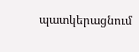պատկերացնում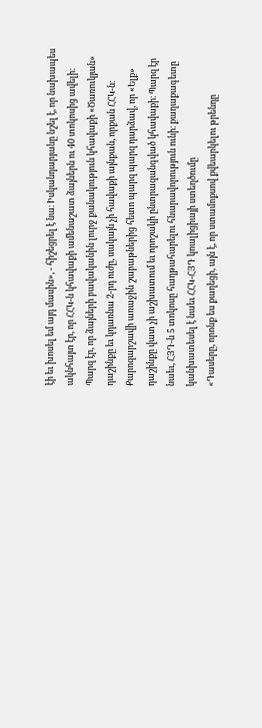էի եւ խոսել եմ այդ մասին», - հիշեցրել է նա։ Իսկանդարյանը նշել է, որ նախապես ակնհայտ էր, որ ՀՀԿ-ն կհավաքի ամենաշատ ձայներն ու 40 տոկոսից ավելի։ Պարզ էր, որ ձայների բավականին լուրջ քանակություն կհավաքի «Ծառուկյան» դաշինքը եւ կդառնա 2-րդ ուժը, սակայն չի հավաքի այնքան, որքան ՀՀԿ-ն։ Քարոզարշավի առաջին շաբաթներից հետո պարզ պարզ դարձավ, որ «Ելք» դաշինքը վատ չի աշխատում եւ որոշակի ընտրազանգված կհավաքի։ Պարզ էր նաեւ, ՀՅԴ-ն 5 տոկոսը հաղթահարելու հնարավորություն ունի։ քաղաքագետը կանխատեսել է նաեւ ՀՀԿ-ՀՅԴ կոալիցիայի ստեղծումը
«Դասերը, որոնք ես քաղեցի, այն է, որ ստամոքսով քվեարկելու թրենդը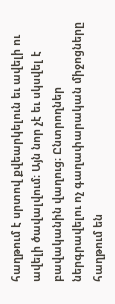հաղթում է սրտով քվեարկելուն եւ ավելի ու ավելի ծավալվում։ Այն նոր չէ եւ սկսվել է բավականին վաղուց։ Ընտրողներ ներգրավելու ոչ գաղափարական միջոցները հաղթում են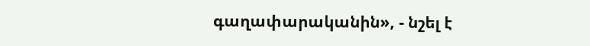գաղափարականին», - նշել է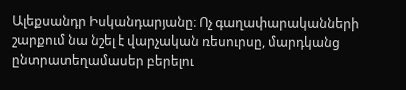Ալեքսանդր Իսկանդարյանը։ Ոչ գաղափարականների շարքում նա նշել է վարչական ռեսուրսը, մարդկանց ընտրատեղամասեր բերելու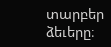տարբեր ձեւերը։